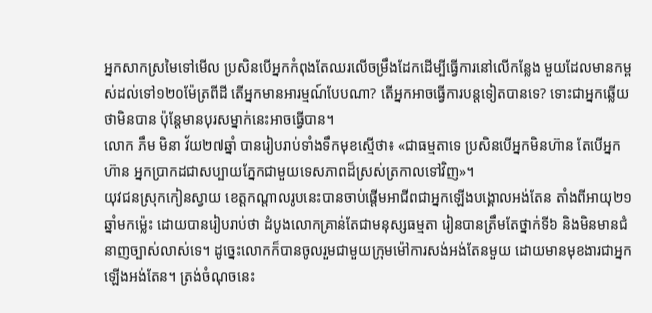អ្នកសាកស្រមៃទៅមើល ប្រសិនបើអ្នកកំពុងតែឈរលើចម្រឹងដែកដើម្បីធ្វើការនៅលើកន្លែង មួយដែលមានកម្ពស់ដល់ទៅ១២០ម៉ែត្រពីដី តើអ្នកមានអារម្មណ៍បែបណា? តើអ្នកអាចធ្វើការបន្តទៀតបានទេ? ទោះជាអ្នកឆ្លើយថាមិនបាន ប៉ុន្តែមានបុរសម្នាក់នេះអាចធ្វើបាន។
លោក ភឹម មិនា វ័យ២៧ឆ្នាំ បានរៀបរាប់ទាំងទឹកមុខស្មើថា៖ «ជាធម្មតាទេ ប្រសិនបើអ្នកមិនហ៊ាន តែបើអ្នកហ៊ាន អ្នកប្រាកដជាសប្បាយភ្នែកជាមួយទេសភាពដ៏ស្រស់ត្រកាលទៅវិញ»។
យុវជនស្រុកកៀនស្វាយ ខេត្តកណ្តាលរូបនេះបានចាប់ផ្តើមអាជីពជាអ្នកឡើងបង្គោលអង់តែន តាំងពីអាយុ២១ឆ្នាំមកម្ល៉េះ ដោយបានរៀបរាប់ថា ដំបូងលោកគ្រាន់តែជាមនុស្សធម្មតា រៀនបានត្រឹមតែថ្នាក់ទី៦ និងមិនមានជំនាញច្បាស់លាស់ទេ។ ដូច្នេះលោកក៏បានចូលរួមជាមួយក្រុមម៉ៅការសង់អង់តែនមួយ ដោយមានមុខងារជាអ្នកឡើងអង់តែន។ ត្រង់ចំណុចនេះ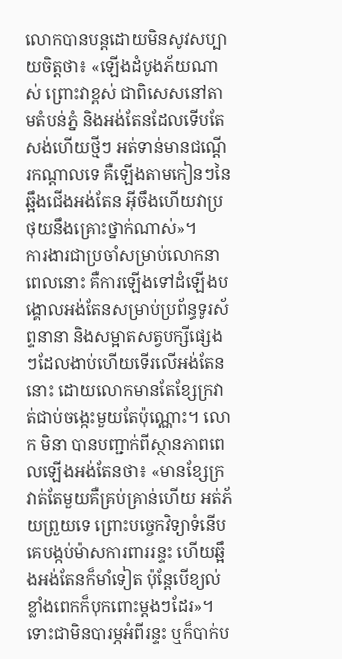លោកបានបន្តដោយមិនសូវសប្បាយចិត្តថា៖ «ឡើងដំបូងភ័យណាស់ ព្រោះវាខ្ពស់ ជាពិសេសនៅតាមតំបន់ភ្នំ និងអង់តែនដែលទើបតែសង់ហើយថ្មីៗ អត់ទាន់មានជណ្តើរកណ្តាលទេ គឺឡើងតាមកៀនៗនៃឆ្អឹងជើងអង់តែន អ៊ីចឹងហើយវាប្រថុយនឹងគ្រោះថ្នាក់ណាស់»។
ការងារជាប្រចាំសម្រាប់លោកនាពេលនោះ គឺការឡើងទៅដំឡើងបង្គោលអង់តែនសម្រាប់ប្រព័ន្ធទូរស័ព្ទនានា និងសម្អាតសត្វបក្សីផ្សេងៗដែលងាប់ហើយទើរលើអង់តែននោះ ដោយលោកមានតែខ្សែក្រវាត់ជាប់ចង្កេះមួយតែប៉ុណ្ណោះ។ លោក មិនា បានបញ្ជាក់ពីស្ថានភាពពេលឡើងអង់តែនថា៖ «មានខ្សែក្រវាត់តែមួយគឺគ្រប់គ្រាន់ហើយ អត់ភ័យព្រួយទេ ព្រោះបច្ចេកវិទ្យាទំនើប គេបង្កប់ម៉ាសការពាររន្ទះ ហើយឆ្អឹងអង់តែនក៏មាំទៀត ប៉ុន្តែបើខ្យល់ខ្លាំងពេកក៏បុកពោះម្តងៗដែរ»។
ទោះជាមិនបារម្ភអំពីរន្ទះ ឬក៏បាក់ប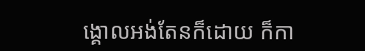ង្គោលអង់តែនក៏ដោយ ក៏កា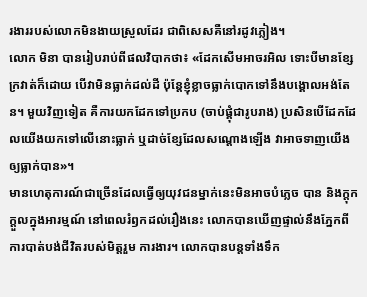រងាររបស់លោកមិនងាយស្រួលដែរ ជាពិសេសគឺនៅរដូវភ្លៀង។
លោក មិនា បានរៀបរាប់ពីផលវិបាកថា៖ «ដែកសើមអាចរអិល ទោះបីមានខ្សែក្រវាត់ក៏ដោយ បើវាមិនធ្លាក់ដល់ដី ប៉ុន្តែខ្ញុំខ្លាចធ្លាក់បោកទៅនឹងបង្គោលអង់តែន។ មួយវិញទៀត គឺការយកដែកទៅប្រកប (ចាប់ផ្គុំជារូបរាង) ប្រសិនបើដែកដែលយើងយកទៅលើនោះធ្លាក់ ឬដាច់ខ្សែដែលសណ្តោងឡើង វាអាចទាញយើងឲ្យធ្លាក់បាន»។
មានហេតុការណ៍ជាច្រើនដែលធ្វើឲ្យយុវជនម្នាក់នេះមិនអាចបំភ្លេច បាន និងក្តុកក្តួលក្នុងអារម្មណ៍ នៅពេលរំឭកដល់រឿងនេះ លោកបានឃើញផ្ទាល់នឹងភ្នែកពីការបាត់បង់ជីវិតរបស់មិត្តរួម ការងារ។ លោកបានបន្ដទាំងទឹក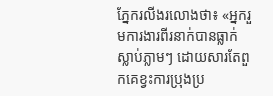ភ្នែករលីងរលោងថា៖ «អ្នករួមការងារពីរនាក់បានធ្លាក់ស្លាប់ភ្លាមៗ ដោយសារតែពួកគេខ្វះការប្រុងប្រ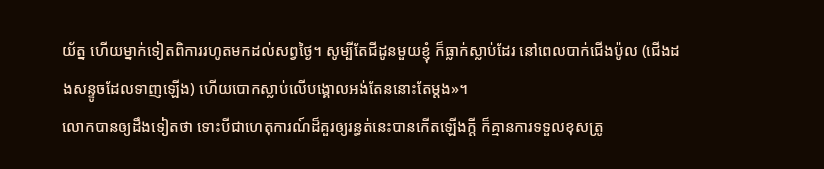យ័ត្ន ហើយម្នាក់ទៀតពិការរហូតមកដល់សព្វថ្ងៃ។ សូម្បីតែជីដូនមួយខ្ញុំ ក៏ធ្លាក់ស្លាប់ដែរ នៅពេលបាក់ជើងប៉ូល (ជើងដងសន្ទូចដែលទាញឡើង) ហើយបោកស្លាប់លើបង្គោលអង់តែននោះតែម្តង»។
លោកបានឲ្យដឹងទៀតថា ទោះបីជាហេតុការណ៍ដ៏គួរឲ្យរន្ធត់នេះបានកើតឡើងក្តី ក៏គ្មានការទទួលខុសត្រូ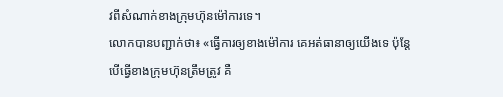វពីសំណាក់ខាងក្រុមហ៊ុនម៉ៅការទេ។
លោកបានបញ្ជាក់ថា៖ «ធ្វើការឲ្យខាងម៉ៅការ គេអត់ធានាឲ្យយើងទេ ប៉ុន្តែបើធ្វើខាងក្រុមហ៊ុនត្រឹមត្រូវ គឺ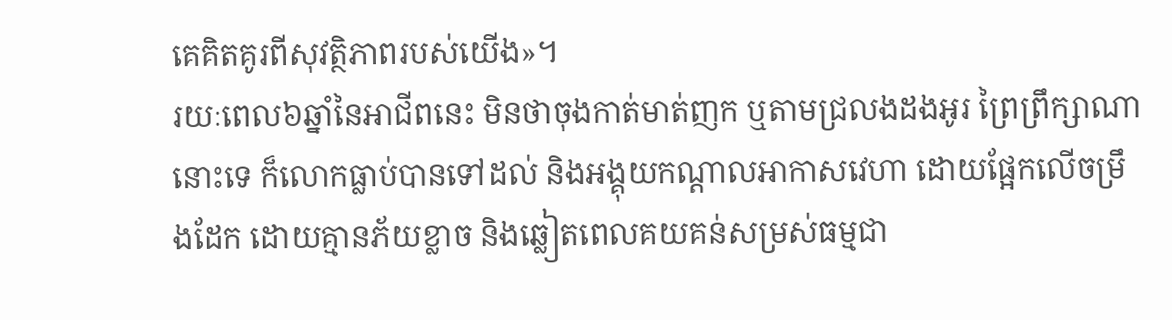គេគិតគូរពីសុវត្ថិភាពរបស់យើង»។
រយៈពេល៦ឆ្នាំនៃអាជីពនេះ មិនថាចុងកាត់មាត់ញក ឬតាមជ្រលងដងអូរ ព្រៃព្រឹក្សាណានោះទេ ក៏លោកធ្លាប់បានទៅដល់ និងអង្គុយកណ្តាលអាកាសវេហា ដោយផ្អែកលើចម្រឹងដែក ដោយគ្មានភ័យខ្លាច និងឆ្លៀតពេលគយគន់សម្រស់ធម្មជា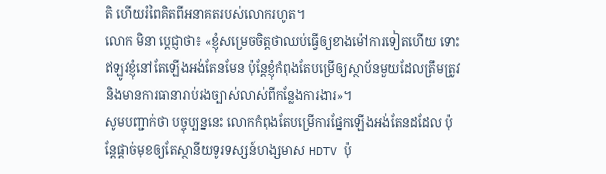តិ ហើយរំពៃគិតពីអនាគតរបស់លោករហូត។
លោក មិនា ប្តេជ្ញាថា៖ «ខ្ញុំសម្រេចចិត្តថាឈប់ធ្វើឲ្យខាងម៉ៅការទៀតហើយ ទោះឥឡូវខ្ញុំនៅតែឡើងអង់តែនមែន ប៉ុន្តែខ្ញុំកំពុងតែបម្រើឲ្យស្ថាប័នមួយដែលត្រឹមត្រូវ និងមានការធានារាប់រងច្បាស់លាស់ពីកន្លែងការងារ»។
សូមបញ្ជាក់ថា បច្ចុប្បន្ននេះ លោកកំពុងតែបម្រើការផ្នែកឡើងអង់តែនដដែល ប៉ុន្តែផ្តាច់មុខឲ្យតែស្ថានីយទូរទស្សន៍ហង្សមាស HDTV ប៉ុ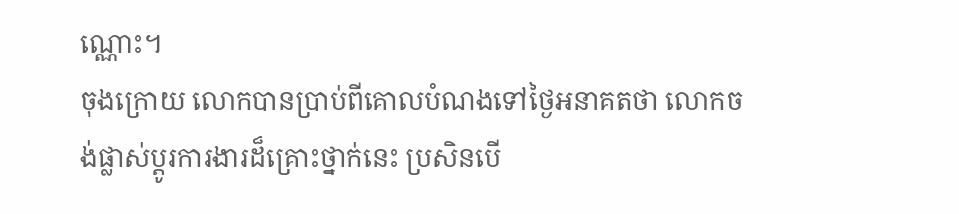ណ្ណោះ។
ចុងក្រោយ លោកបានប្រាប់ពីគោលបំណងទៅថ្ងៃអនាគតថា លោកចង់ផ្លាស់ប្តូរការងារដ៏គ្រោះថ្នាក់នេះ ប្រសិនបើ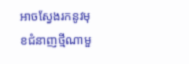អាចស្វែងរកនូវមុខជំនាញថ្មីណាមួ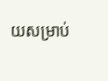យសម្រាប់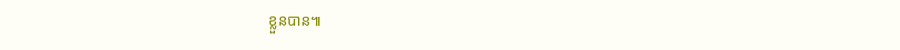ខ្លួនបាន៕